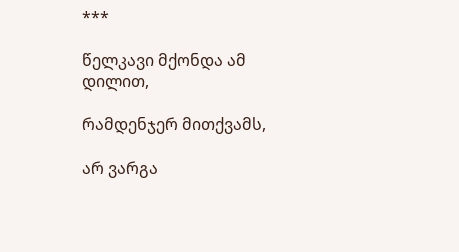***

წელკავი მქონდა ამ დილით,

რამდენჯერ მითქვამს,

არ ვარგა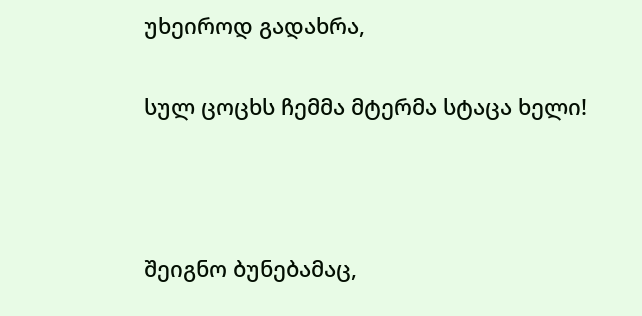უხეიროდ გადახრა,

სულ ცოცხს ჩემმა მტერმა სტაცა ხელი!



შეიგნო ბუნებამაც,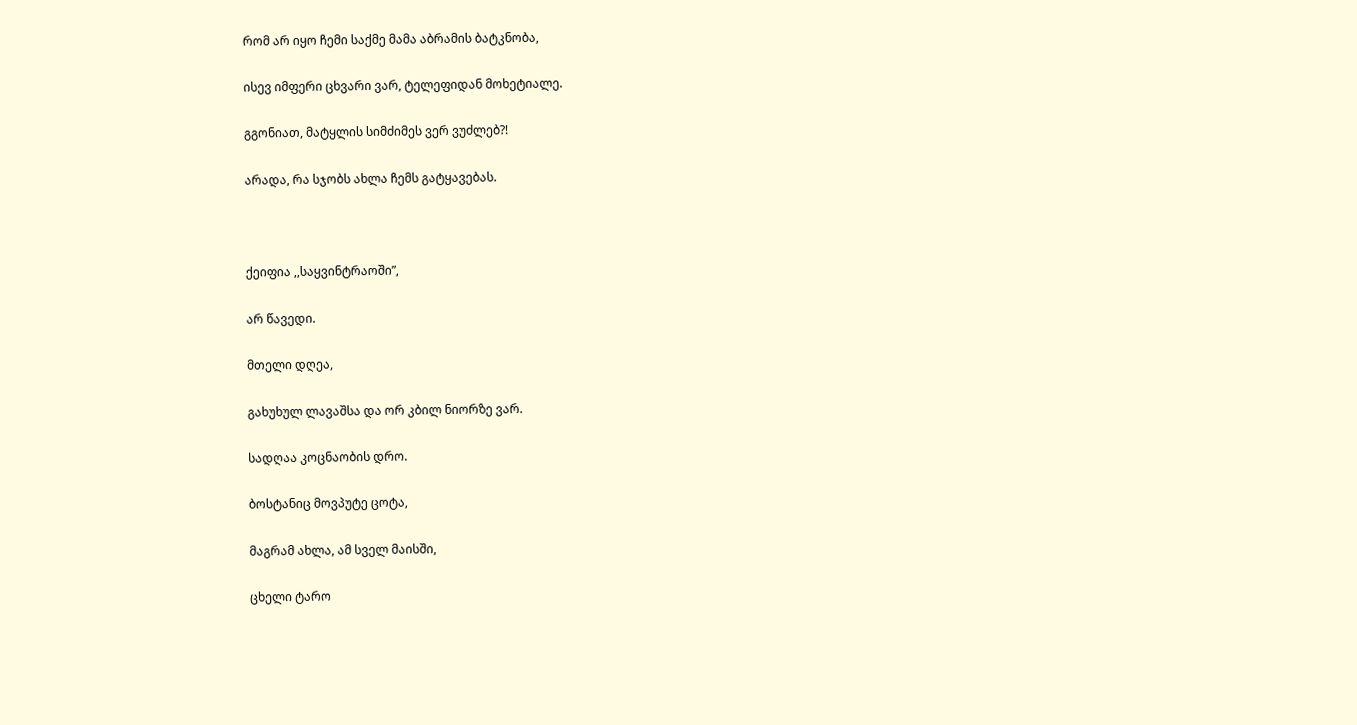რომ არ იყო ჩემი საქმე მამა აბრამის ბატკნობა,

ისევ იმფერი ცხვარი ვარ, ტელეფიდან მოხეტიალე.

გგონიათ, მატყლის სიმძიმეს ვერ ვუძლებ?!

არადა, რა სჯობს ახლა ჩემს გატყავებას.



ქეიფია ,,საყვინტრაოში”,

არ წავედი.

მთელი დღეა,

გახუხულ ლავაშსა და ორ კბილ ნიორზე ვარ.

სადღაა კოცნაობის დრო.

ბოსტანიც მოვპუტე ცოტა,

მაგრამ ახლა, ამ სველ მაისში,

ცხელი ტარო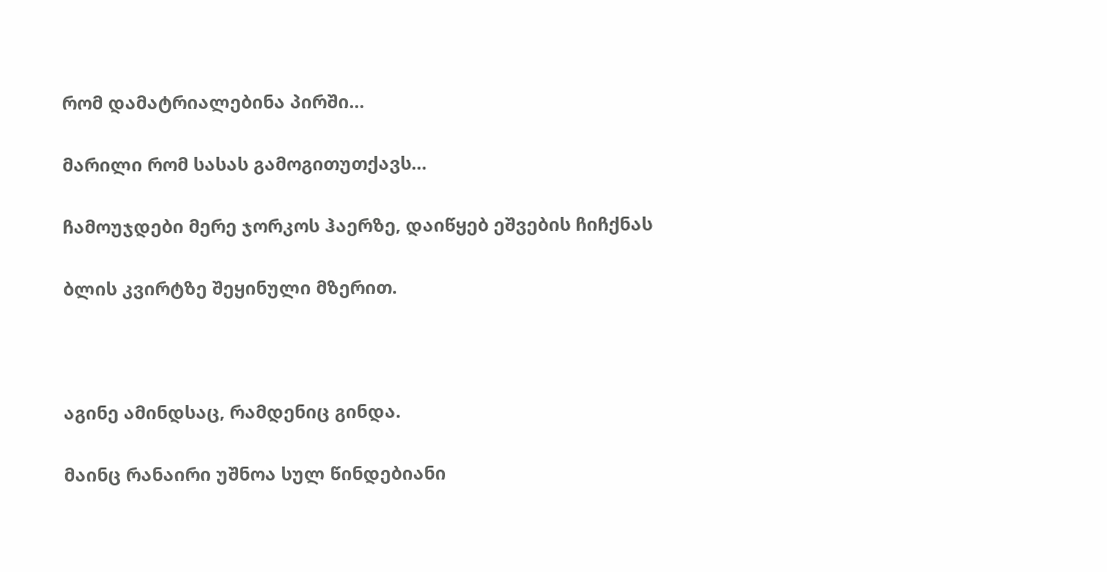რომ დამატრიალებინა პირში…

მარილი რომ სასას გამოგითუთქავს…

ჩამოუჯდები მერე ჯორკოს ჰაერზე, დაიწყებ ეშვების ჩიჩქნას

ბლის კვირტზე შეყინული მზერით.



აგინე ამინდსაც, რამდენიც გინდა.

მაინც რანაირი უშნოა სულ წინდებიანი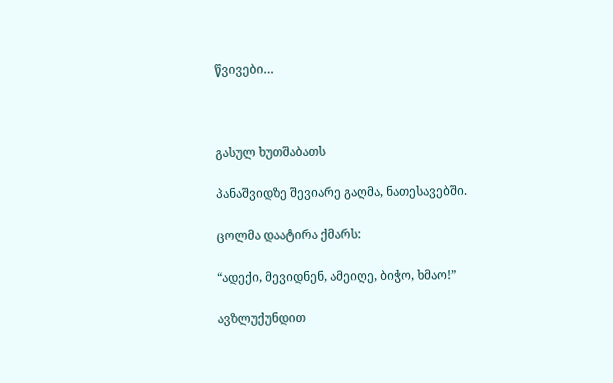წვივები…



გასულ ხუთშაბათს

პანაშვიდზე შევიარე გაღმა, ნათესავებში.

ცოლმა დაატირა ქმარს:

“ადექი, მევიდნენ, ამეიღე, ბიჭო, ხმაო!”

ავზლუქუნდით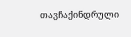თავჩაქინდრული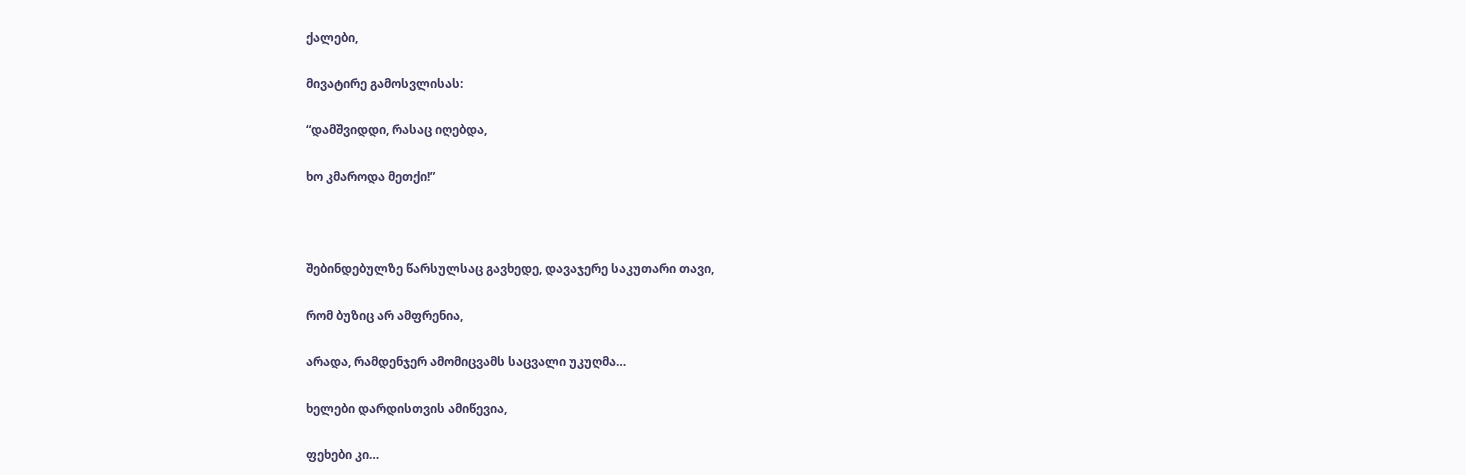ქალები,

მივატირე გამოსვლისას:

“დამშვიდდი, რასაც იღებდა,

ხო კმაროდა მეთქი!”



შებინდებულზე წარსულსაც გავხედე, დავაჯერე საკუთარი თავი,

რომ ბუზიც არ ამფრენია,

არადა, რამდენჯერ ამომიცვამს საცვალი უკუღმა…

ხელები დარდისთვის ამიწევია,

ფეხები კი…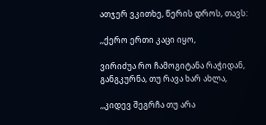ათჯერ ვკითხე, წერის დროს, თავს:

,,ქერო ერთი კაცი იყო,

ვირიძუა რო ჩამოგიტანა რაჭიდან, განგკურნა, თუ რავა ხარ ახლა,

,,კიდევ შეგრჩა თუ არა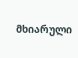მხიარული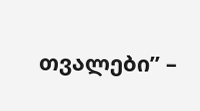თვალები” –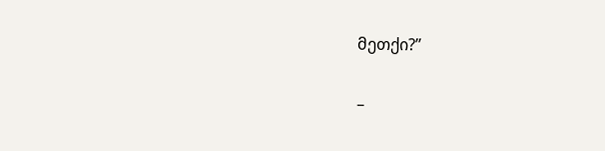მეთქი?”

–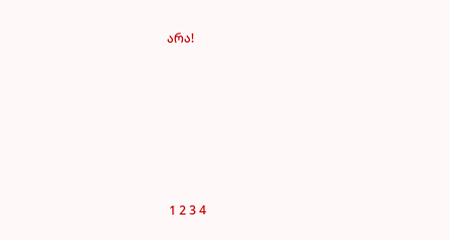არა!







1 2 3 4